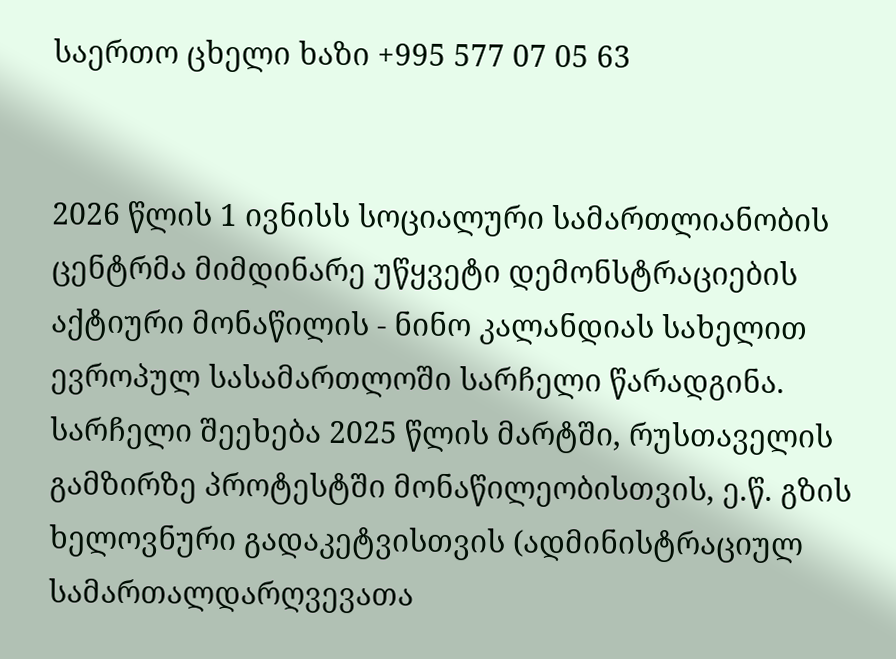საერთო ცხელი ხაზი +995 577 07 05 63


2026 წლის 1 ივნისს სოციალური სამართლიანობის ცენტრმა მიმდინარე უწყვეტი დემონსტრაციების აქტიური მონაწილის - ნინო კალანდიას სახელით ევროპულ სასამართლოში სარჩელი წარადგინა. სარჩელი შეეხება 2025 წლის მარტში, რუსთაველის გამზირზე პროტესტში მონაწილეობისთვის, ე.წ. გზის ხელოვნური გადაკეტვისთვის (ადმინისტრაციულ სამართალდარღვევათა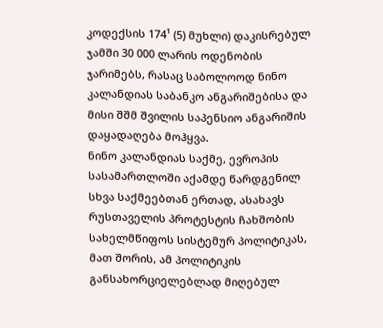კოდექსის 174¹ (5) მუხლი) დაკისრებულ ჯამში 30 000 ლარის ოდენობის ჯარიმებს, რასაც საბოლოოდ ნინო კალანდიას საბანკო ანგარიშებისა და მისი შშმ შვილის საპენსიო ანგარიშის დაყადაღება მოჰყვა.
ნინო კალანდიას საქმე, ევროპის სასამართლოში აქამდე წარდგენილ სხვა საქმეებთან ერთად, ასახავს რუსთაველის პროტესტის ჩახშობის სახელმწიფოს სისტემურ პოლიტიკას, მათ შორის, ამ პოლიტიკის განსახორციელებლად მიღებულ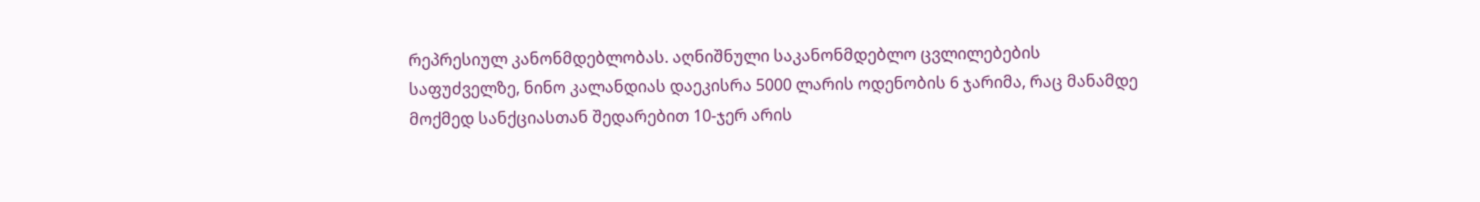რეპრესიულ კანონმდებლობას. აღნიშნული საკანონმდებლო ცვლილებების საფუძველზე, ნინო კალანდიას დაეკისრა 5000 ლარის ოდენობის 6 ჯარიმა, რაც მანამდე მოქმედ სანქციასთან შედარებით 10-ჯერ არის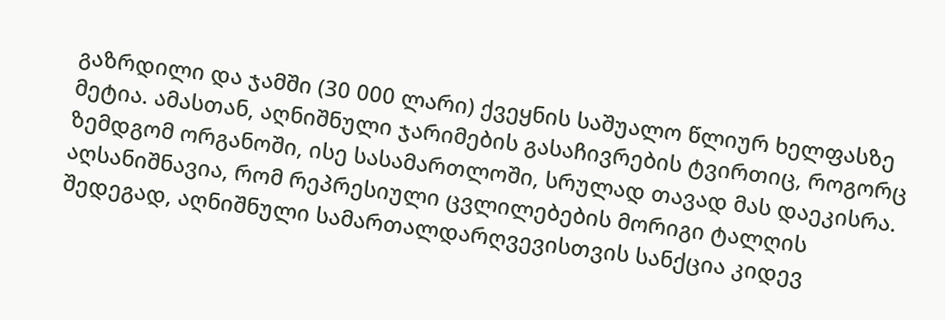გაზრდილი და ჯამში (30 000 ლარი) ქვეყნის საშუალო წლიურ ხელფასზე მეტია. ამასთან, აღნიშნული ჯარიმების გასაჩივრების ტვირთიც, როგორც ზემდგომ ორგანოში, ისე სასამართლოში, სრულად თავად მას დაეკისრა. აღსანიშნავია, რომ რეპრესიული ცვლილებების მორიგი ტალღის შედეგად, აღნიშნული სამართალდარღვევისთვის სანქცია კიდევ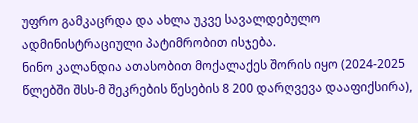უფრო გამკაცრდა და ახლა უკვე სავალდებულო ადმინისტრაციული პატიმრობით ისჯება.
ნინო კალანდია ათასობით მოქალაქეს შორის იყო (2024-2025 წლებში შსს-მ შეკრების წესების 8 200 დარღვევა დააფიქსირა),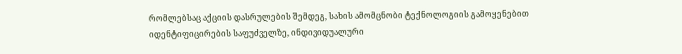რომლებსაც აქციის დასრულების შემდეგ, სახის ამომცნობი ტექნოლოგიის გამოყენებით იდენტიფიცირების საფუძველზე, ინდივიდუალური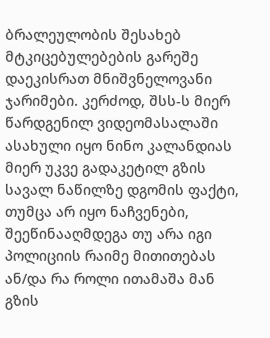ბრალეულობის შესახებ მტკიცებულებების გარეშე დაეკისრათ მნიშვნელოვანი ჯარიმები. კერძოდ, შსს-ს მიერ წარდგენილ ვიდეომასალაში ასახული იყო ნინო კალანდიას მიერ უკვე გადაკეტილ გზის სავალ ნაწილზე დგომის ფაქტი, თუმცა არ იყო ნაჩვენები, შეეწინააღმდეგა თუ არა იგი პოლიციის რაიმე მითითებას ან/და რა როლი ითამაშა მან გზის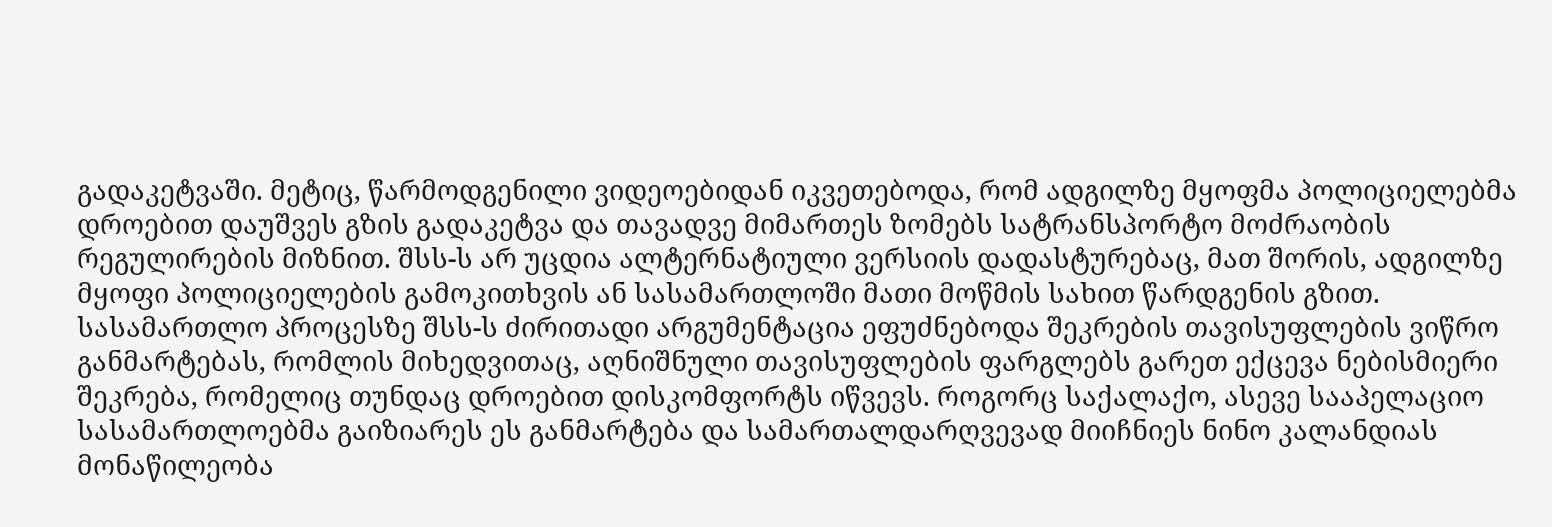გადაკეტვაში. მეტიც, წარმოდგენილი ვიდეოებიდან იკვეთებოდა, რომ ადგილზე მყოფმა პოლიციელებმა დროებით დაუშვეს გზის გადაკეტვა და თავადვე მიმართეს ზომებს სატრანსპორტო მოძრაობის რეგულირების მიზნით. შსს-ს არ უცდია ალტერნატიული ვერსიის დადასტურებაც, მათ შორის, ადგილზე მყოფი პოლიციელების გამოკითხვის ან სასამართლოში მათი მოწმის სახით წარდგენის გზით.
სასამართლო პროცესზე შსს-ს ძირითადი არგუმენტაცია ეფუძნებოდა შეკრების თავისუფლების ვიწრო განმარტებას, რომლის მიხედვითაც, აღნიშნული თავისუფლების ფარგლებს გარეთ ექცევა ნებისმიერი შეკრება, რომელიც თუნდაც დროებით დისკომფორტს იწვევს. როგორც საქალაქო, ასევე სააპელაციო სასამართლოებმა გაიზიარეს ეს განმარტება და სამართალდარღვევად მიიჩნიეს ნინო კალანდიას მონაწილეობა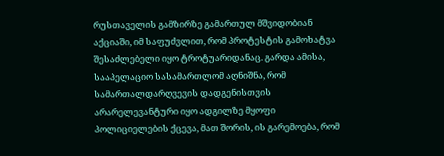რუსთაველის გამზირზე გამართულ მშვიდობიან აქციაში, იმ საფუძვლით, რომ პროტესტის გამოხატვა შესაძლებელი იყო ტროტუარიდანაც. გარდა ამისა, სააპელაციო სასამართლომ აღნიშნა, რომ სამართალდარღვევის დადგენისთვის არარელევანტური იყო ადგილზე მყოფი პოლიციელების ქცევა, მათ შორის, ის გარემოება, რომ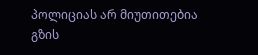პოლიციას არ მიუთითებია გზის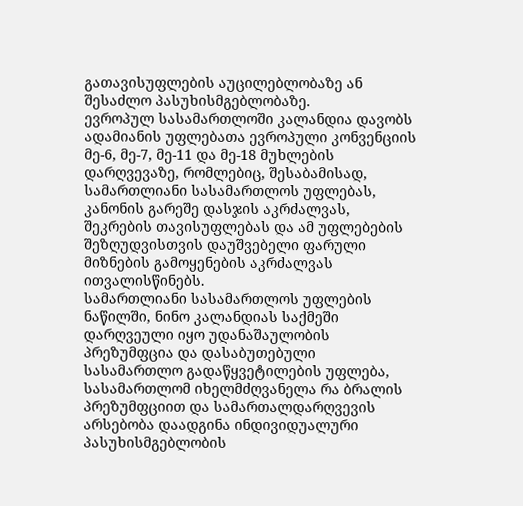გათავისუფლების აუცილებლობაზე ან შესაძლო პასუხისმგებლობაზე.
ევროპულ სასამართლოში კალანდია დავობს ადამიანის უფლებათა ევროპული კონვენციის მე-6, მე-7, მე-11 და მე-18 მუხლების დარღვევაზე, რომლებიც, შესაბამისად, სამართლიანი სასამართლოს უფლებას, კანონის გარეშე დასჯის აკრძალვას, შეკრების თავისუფლებას და ამ უფლებების შეზღუდვისთვის დაუშვებელი ფარული მიზნების გამოყენების აკრძალვას ითვალისწინებს.
სამართლიანი სასამართლოს უფლების ნაწილში, ნინო კალანდიას საქმეში დარღვეული იყო უდანაშაულობის პრეზუმფცია და დასაბუთებული სასამართლო გადაწყვეტილების უფლება, სასამართლომ იხელმძღვანელა რა ბრალის პრეზუმფციით და სამართალდარღვევის არსებობა დაადგინა ინდივიდუალური პასუხისმგებლობის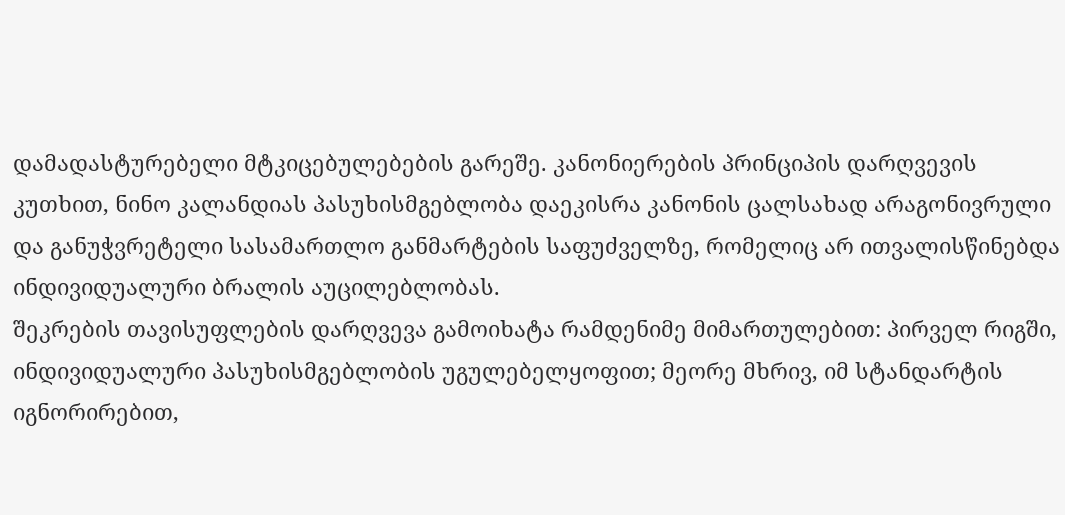დამადასტურებელი მტკიცებულებების გარეშე. კანონიერების პრინციპის დარღვევის კუთხით, ნინო კალანდიას პასუხისმგებლობა დაეკისრა კანონის ცალსახად არაგონივრული და განუჭვრეტელი სასამართლო განმარტების საფუძველზე, რომელიც არ ითვალისწინებდა ინდივიდუალური ბრალის აუცილებლობას.
შეკრების თავისუფლების დარღვევა გამოიხატა რამდენიმე მიმართულებით: პირველ რიგში, ინდივიდუალური პასუხისმგებლობის უგულებელყოფით; მეორე მხრივ, იმ სტანდარტის იგნორირებით,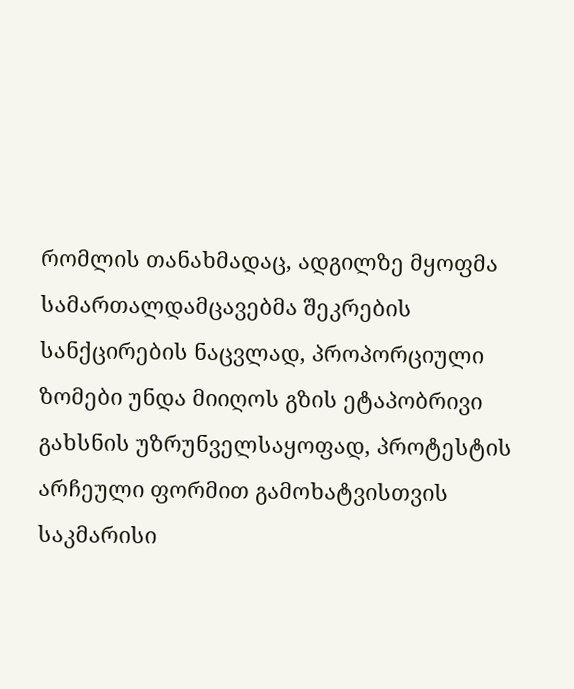რომლის თანახმადაც, ადგილზე მყოფმა სამართალდამცავებმა შეკრების სანქცირების ნაცვლად, პროპორციული ზომები უნდა მიიღოს გზის ეტაპობრივი გახსნის უზრუნველსაყოფად, პროტესტის არჩეული ფორმით გამოხატვისთვის საკმარისი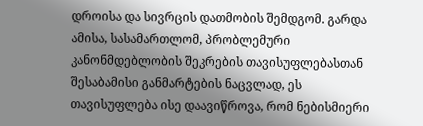დროისა და სივრცის დათმობის შემდგომ. გარდა ამისა, სასამართლომ, პრობლემური კანონმდებლობის შეკრების თავისუფლებასთან შესაბამისი განმარტების ნაცვლად, ეს თავისუფლება ისე დაავიწროვა, რომ ნებისმიერი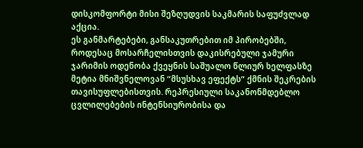დისკომფორტი მისი შეზღუდვის საკმარის საფუძვლად აქცია.
ეს განმარტებები, განსაკუთრებით იმ პირობებში, როდესაც მოსარჩელისთვის დაკისრებული ჯამური ჯარიმის ოდენობა ქვეყნის საშუალო წლიურ ხელფასზე მეტია მნიშვნელოვან “მსუსხავ ეფექტს” ქმნის შეკრების თავისუფლებისთვის. რეპრესიული საკანონმდებლო ცვლილებების ინტენსიურობისა და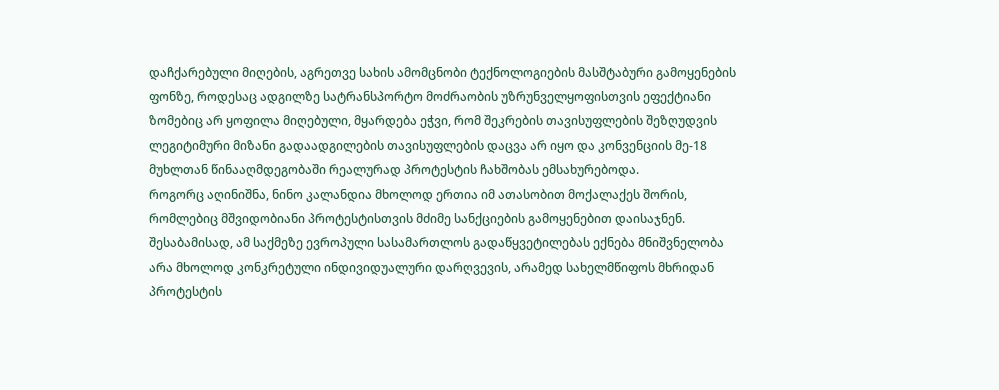დაჩქარებული მიღების, აგრეთვე სახის ამომცნობი ტექნოლოგიების მასშტაბური გამოყენების ფონზე, როდესაც ადგილზე სატრანსპორტო მოძრაობის უზრუნველყოფისთვის ეფექტიანი ზომებიც არ ყოფილა მიღებული, მყარდება ეჭვი, რომ შეკრების თავისუფლების შეზღუდვის ლეგიტიმური მიზანი გადაადგილების თავისუფლების დაცვა არ იყო და კონვენციის მე-18 მუხლთან წინააღმდეგობაში რეალურად პროტესტის ჩახშობას ემსახურებოდა.
როგორც აღინიშნა, ნინო კალანდია მხოლოდ ერთია იმ ათასობით მოქალაქეს შორის, რომლებიც მშვიდობიანი პროტესტისთვის მძიმე სანქციების გამოყენებით დაისაჯნენ. შესაბამისად, ამ საქმეზე ევროპული სასამართლოს გადაწყვეტილებას ექნება მნიშვნელობა არა მხოლოდ კონკრეტული ინდივიდუალური დარღვევის, არამედ სახელმწიფოს მხრიდან პროტესტის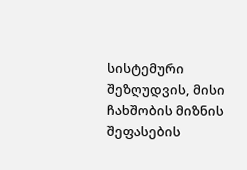სისტემური შეზღუდვის, მისი ჩახშობის მიზნის შეფასების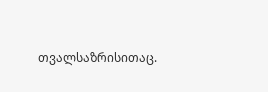თვალსაზრისითაც.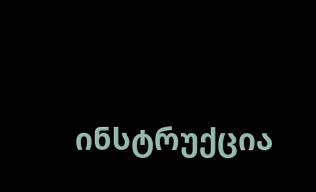ინსტრუქცია